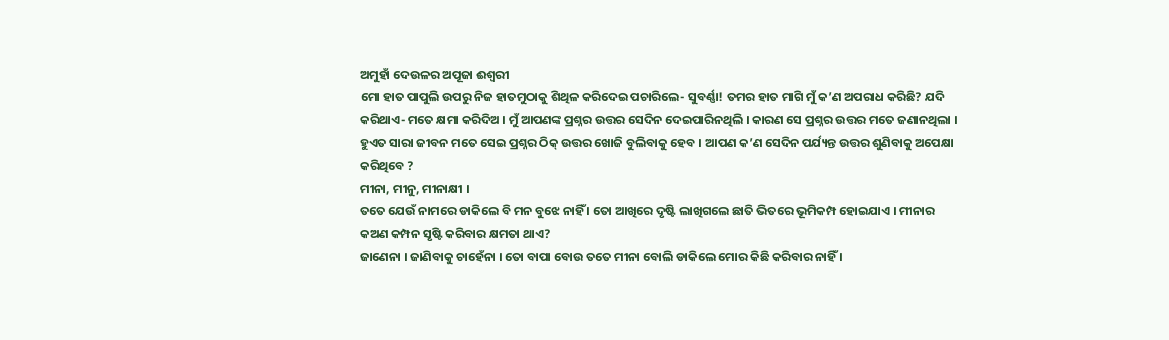ଅମୁହାଁ ଦେଉଳର ଅପୂଜା ଈଶ୍ୱରୀ
ମୋ ହାତ ପାପୁଲି ଉପରୁ ନିଜ ହାତମୁଠାକୁ ଶିଥିଳ କରିଦେଇ ପଚାରିଲେ- ସୁବର୍ଣ୍ଣା! ତମର ହାତ ମାଗି ମୁଁ କ’ଣ ଅପରାଧ କରିଛି? ଯଦି କରିଥାଏ- ମତେ କ୍ଷମା କରିଦିଅ । ମୁଁ ଆପଣଙ୍କ ପ୍ରଶ୍ନର ଉତ୍ତର ସେଦିନ ଦେଇପାରିନଥିଲି । କାରଣ ସେ ପ୍ରଶ୍ନର ଉତ୍ତର ମତେ ଜଣାନଥିଲା । ହୁଏତ ସାରା ଜୀବନ ମତେ ସେଇ ପ୍ରଶ୍ନର ଠିକ୍ ଉତ୍ତର ଖୋଜି ବୁଲିବାକୁ ହେବ । ଆପଣ କ’ଣ ସେଦିନ ପର୍ଯ୍ୟନ୍ତ ଉତ୍ତର ଶୁଣିବାକୁ ଅପେକ୍ଷା କରିଥିବେ ?
ମୀନା, ମୀନୁ, ମୀନାକ୍ଷୀ ।
ତତେ ଯେଉଁ ନାମରେ ଡାକିଲେ ବି ମନ ବୁଝେ ନାହିଁ । ତୋ ଆଖିରେ ଦୃଷ୍ଟି ଲାଖିଗଲେ ଛାତି ଭିତରେ ଭୂମିକମ୍ପ ହୋଇଯାଏ । ମୀନାର କଅଣ କମ୍ପନ ସୃଷ୍ଟି କରିବାର କ୍ଷମତା ଥାଏ?
ଜାଣେନା । ଜାଣିବାକୁ ଚାହେଁନା । ତୋ ବାପା ବୋଉ ତତେ ମୀନା ବୋଲି ଡାକିଲେ ମୋର କିଛି କରିବାର ନାହିଁ ।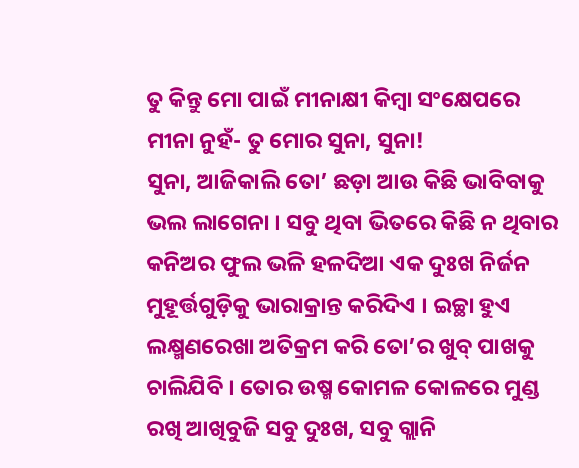ତୁ କିନ୍ତୁ ମୋ ପାଇଁ ମୀନାକ୍ଷୀ କିମ୍ବା ସଂକ୍ଷେପରେ ମୀନା ନୁହଁ- ତୁ ମୋର ସୁନା, ସୁନା!
ସୁନା, ଆଜିକାଲି ତୋ’ ଛଡ଼ା ଆଉ କିଛି ଭାବିବାକୁ ଭଲ ଲାଗେନା । ସବୁ ଥିବା ଭିତରେ କିଛି ନ ଥିବାର କନିଅର ଫୁଲ ଭଳି ହଳଦିଆ ଏକ ଦୁଃଖ ନିର୍ଜନ ମୁହୂର୍ତ୍ତଗୁଡ଼ିକୁ ଭାରାକ୍ରାନ୍ତ କରିଦିଏ । ଇଚ୍ଛା ହୁଏ ଲକ୍ଷ୍ମଣରେଖା ଅତିକ୍ରମ କରି ତୋ’ର ଖୁବ୍ ପାଖକୁ ଚାଲିଯିବି । ତୋର ଉଷ୍ମ କୋମଳ କୋଳରେ ମୁଣ୍ଡ ରଖି ଆଖିବୁଜି ସବୁ ଦୁଃଖ, ସବୁ ଗ୍ଲାନି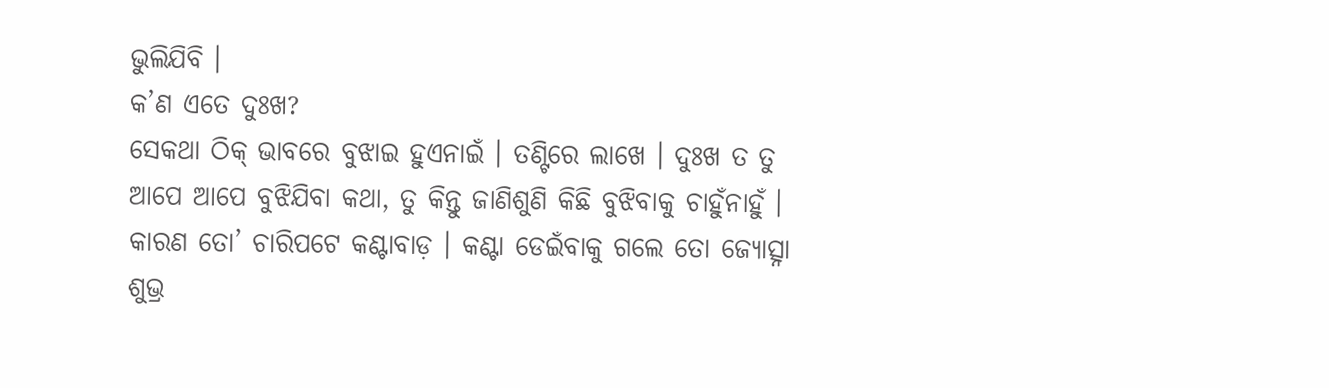ଭୁଲିଯିବି ।
କ’ଣ ଏତେ ଦୁଃଖ?
ସେକଥା ଠିକ୍ ଭାବରେ ବୁଝାଇ ହୁଏନାଇଁ । ତଣ୍ଟିରେ ଲାଖେ । ଦୁଃଖ ତ ତୁ ଆପେ ଆପେ ବୁଝିଯିବା କଥା, ତୁ କିନ୍ତୁ ଜାଣିଶୁଣି କିଛି ବୁଝିବାକୁ ଚାହୁଁନାହୁଁ । କାରଣ ତୋ’ ଚାରିପଟେ କଣ୍ଟାବାଡ଼ । କଣ୍ଟା ଡେଇଁବାକୁ ଗଲେ ତୋ ଜ୍ୟୋତ୍ସ୍ନା ଶୁଭ୍ର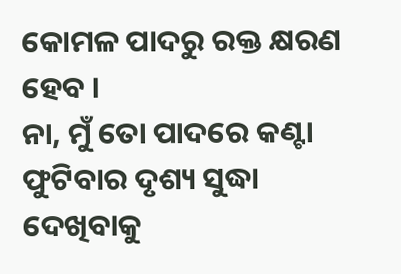କୋମଳ ପାଦରୁ ରକ୍ତ କ୍ଷରଣ ହେବ ।
ନା, ମୁଁ ତୋ ପାଦରେ କଣ୍ଟା ଫୁଟିବାର ଦୃଶ୍ୟ ସୁଦ୍ଧା ଦେଖିବାକୁ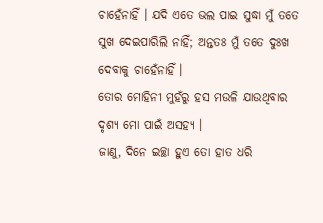ଚାହେଁନାହିଁ । ଯଦି ଏତେ ଭଲ ପାଇ ସୁଦ୍ଧା ମୁଁ ତତେ ସୁଖ ଦେଇପାରିଲି ନାହିଁ; ଅନ୍ତତଃ ମୁଁ ତତେ ଦୁଃଖ ଦେବାକୁ ଚାହେଁନାହିଁ ।
ତୋର ମୋହିନୀ ମୁହଁରୁ ହସ ମଉଳି ଯାଉଥିବାର ଦୃଶ୍ୟ ମୋ ପାଇଁ ଅସହ୍ୟ ।
ଜାଣୁ, ଦିନେ ଇଚ୍ଛା ହୁଏ ତୋ ହାତ ଧରି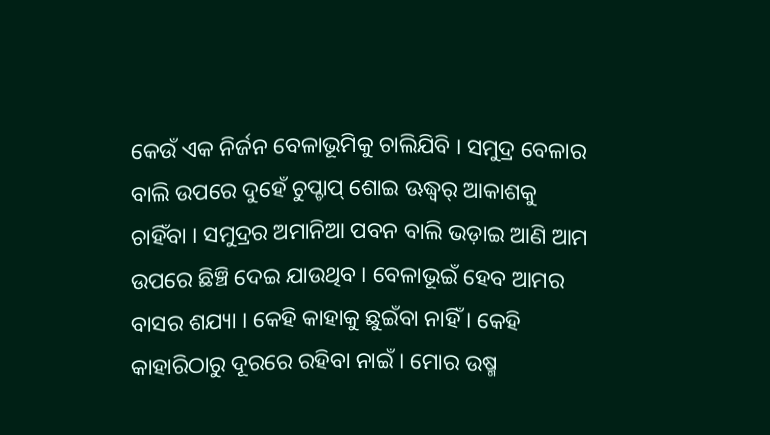କେଉଁ ଏକ ନିର୍ଜନ ବେଳାଭୂମିକୁ ଚାଲିଯିବି । ସମୁଦ୍ର ବେଳାର ବାଲି ଉପରେ ଦୁହେଁ ଚୁପ୍ଚାପ୍ ଶୋଇ ଊଦ୍ଧ୍ୱର୍ ଆକାଶକୁ ଚାହିଁବା । ସମୁଦ୍ରର ଅମାନିଆ ପବନ ବାଲି ଭଡ଼ାଇ ଆଣି ଆମ ଉପରେ ଛିଞ୍ଚି ଦେଇ ଯାଉଥିବ । ବେଳାଭୂଇଁ ହେବ ଆମର ବାସର ଶଯ୍ୟା । କେହି କାହାକୁ ଛୁଇଁବା ନାହିଁ । କେହି କାହାରିଠାରୁ ଦୂରରେ ରହିବା ନାଇଁ । ମୋର ଉଷ୍ମ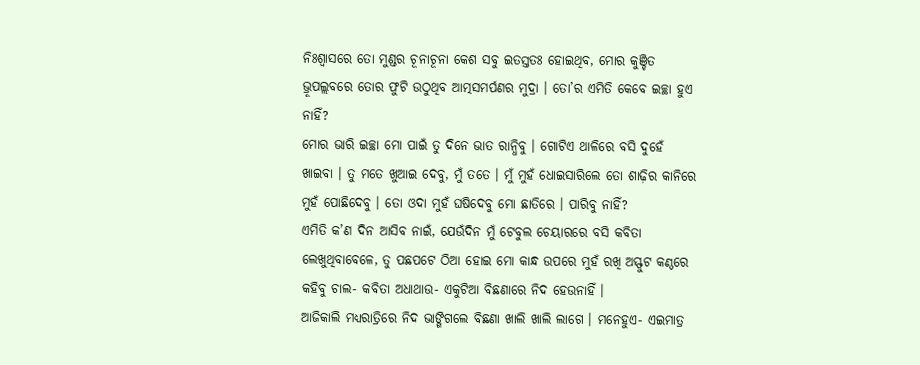ନିଃଶ୍ୱାସରେ ତୋ ମୁଣ୍ଡର ଚୂନାଚୂନା କେଶ ସବୁ ଇତସ୍ତତଃ ହୋଇଥିବ, ମୋର କୁଞ୍ଚିତ ଭ୍ରୂପଲ୍ଲବରେ ତୋର ଫୁଟି ଉଠୁଥିବ ଆତ୍ମସମର୍ପଣର ମୁଦ୍ରା । ତୋ’ର ଏମିତି କେବେ ଇଚ୍ଛା ହୁଏ ନାହିଁ?
ମୋର ଭାରି ଇଚ୍ଛା ମୋ ପାଇଁ ତୁ ଦିନେ ଭାତ ରାନ୍ଧିବୁ । ଗୋଟିଏ ଥାଳିରେ ବସି ଦୁହେଁ ଖାଇବା । ତୁ ମତେ ଖୁଆଇ ଦେବୁ, ମୁଁ ତତେ । ମୁଁ ମୁହଁ ଧୋଇସାରିଲେ ତୋ ଶାଢ଼ିର କାନିରେ ମୁହଁ ପୋଛିଦେବୁ । ତୋ ଓଦା ମୁହଁ ଘଷିଦେବୁ ମୋ ଛାତିରେ । ପାରିବୁ ନାହିଁ?
ଏମିତି କ’ଣ ଦିନ ଆସିବ ନାଇଁ, ଯେଉଁଦିନ ମୁଁ ଟେବୁଲ ଚେୟାରରେ ବସି କବିତା ଲେଖୁଥିବାବେଳେ, ତୁ ପଛପଟେ ଠିଆ ହୋଇ ମୋ କାନ୍ଧ ଉପରେ ମୁହଁ ରଖି ଅସ୍ଫୁଟ କଣ୍ଠରେ କହିବୁ ଚାଲ- କବିତା ଅଧାଥାଉ- ଏକୁଟିଆ ବିଛଣାରେ ନିଦ ହେଉନାହିଁ ।
ଆଜିକାଲି ମଧ୍ୟରାତ୍ରିରେ ନିଦ ଭାଙ୍ଗିଗଲେ ବିଛଣା ଖାଲି ଖାଲି ଲାଗେ । ମନେହୁଏ- ଏଇମାତ୍ର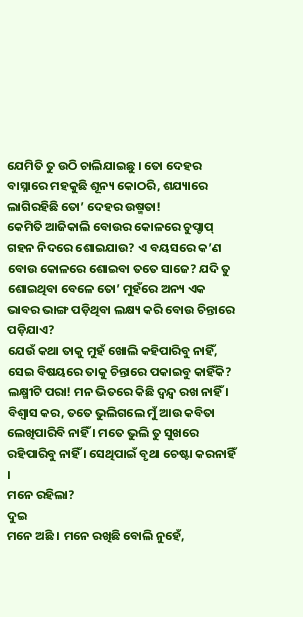ଯେମିତି ତୁ ଉଠି ଚାଲିଯାଇଛୁ । ତୋ ଦେହର ବାସ୍ନାରେ ମହକୁଛି ଶୂନ୍ୟ କୋଠରି, ଶଯ୍ୟାରେ ଲାଗିରହିଛି ତୋ’ ଦେହର ଉଷ୍ମତା!
କେମିତି ଆଜିକାଲି ବୋଉର କୋଳରେ ଚୁପ୍ଚାପ୍ ଗହନ ନିଦରେ ଶୋଇଯାଉ? ଏ ବୟସରେ କ’ଣ ବୋଉ କୋଳରେ ଶୋଇବା ତତେ ସାଜେ? ଯଦି ତୁ ଶୋଇଥିବା ବେଳେ ତୋ’ ମୁହଁରେ ଅନ୍ୟ ଏକ ଭାବର ଭାଙ୍ଗ ପଡ଼ିଥିବା ଲକ୍ଷ୍ୟ କରି ବୋଉ ଚିନ୍ତାରେ ପଡ଼ିଯାଏ?
ଯେଉଁ କଥା ତାକୁ ମୁହଁ ଖୋଲି କହିପାରିବୁ ନାହିଁ, ସେଇ ବିଷୟରେ ତାକୁ ଚିନ୍ତାରେ ପକାଇବୁ କାହିଁକି?
ଲକ୍ଷ୍ମୀଟି ପରା! ମନ ଭିତରେ କିଛି ଦ୍ୱନ୍ଦ୍ୱ ରଖ ନାହିଁ । ବିଶ୍ୱାସ କର, ତତେ ଭୁଲିଗଲେ ମୁଁ ଆଉ କବିତା ଲେଖିପାରିବି ନାହିଁ । ମତେ ଭୁଲି ତୁ ସୁଖରେ ରହିପାରିବୁ ନାହିଁ । ସେଥିପାଇଁ ବୃଥା ଚେଷ୍ଟା କରନାହିଁ ।
ମନେ ରହିଲା?
ଦୁଇ
ମନେ ଅଛି । ମନେ ରଖିଛି ବୋଲି ନୁହେଁ,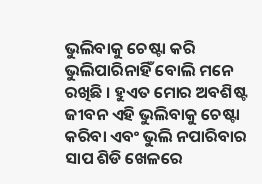ଭୁଲିବାକୁ ଚେଷ୍ଟା କରି ଭୁଲିପାରିନାହିଁ ବୋଲି ମନେ ରଖିଛି । ହୁଏତ ମୋର ଅବଶିଷ୍ଟ ଜୀବନ ଏହି ଭୁଲିବାକୁ ଚେଷ୍ଟା କରିବା ଏବଂ ଭୁଲି ନପାରିବାର ସାପ ଶିଡି ଖେଳରେ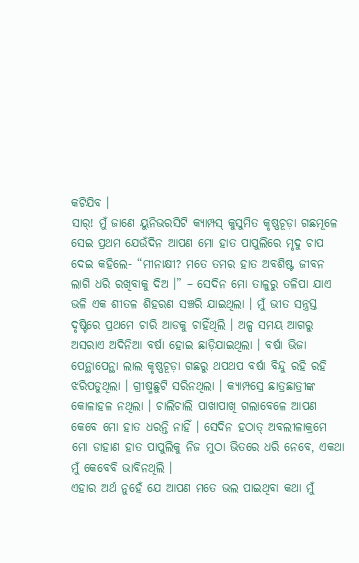କଟିଯିବ ।
ସାର୍! ମୁଁ ଜାଣେ ୟୁନିଭରସିଟି କ୍ୟାମ୍ପସ୍ କୁସୁମିତ କୃଷ୍ଣଚୂଡ଼ା ଗଛମୂଳେ ସେଇ ପ୍ରଥମ ଯେଉଁଦିନ ଆପଣ ମୋ ହାତ ପାପୁଲିରେ ମୃଦୁ ଚାପ ଦେଇ କହିଲେ- “ମୀନାକ୍ଷୀ? ମତେ ତମର ହାତ ଅବଶିଷ୍ଟ ଜୀବନ ଲାଗି ଧରି ରଖିବାକୁ ଦିଅ ।” – ସେଦିନ ମୋ ତାଳୁରୁ ତଳିପା ଯାଏ ଭଳି ଏକ ଶୀତଳ ଶିହରଣ ସଞ୍ଚରି ଯାଇଥିଲା । ମୁଁ ଭୀତ ସନ୍ତ୍ରସ୍ତ ଦୃଷ୍ଟିରେ ପ୍ରଥମେ ଚାରି ଆଡକୁ ଚାହିଁଥିଲି । ଅଳ୍ପ ସମୟ ଆଗରୁ ଅସରାଏ ଅଦିନିଆ ବର୍ଷା ହୋଇ ଛାଡ଼ିଯାଇଥିଲା । ବର୍ଷା ଭିଜା ପେନ୍ଥାପେନ୍ଥା ଲାଲ କୃଷ୍ଣଚୂଡ଼ା ଗଛରୁ ଥପଥପ ବର୍ଷା ବିନ୍ଦୁ ରହି ରହି ଝରିପଡୁଥିଲା । ଗ୍ରୀଷ୍ମଛୁଟି ସରିନଥିଲା । କ୍ୟାମ୍ପସ୍ରେ ଛାତ୍ରଛାତ୍ରୀଙ୍କ କୋଳାହଳ ନଥିଲା । ଚାଲିଚାଲି ପାଖାପାଖି ଗଲାବେଳେ ଆପଣ କେବେ ମୋ ହାତ ଧରନ୍ତି ନାହିଁ । ସେଦିନ ହଠାତ୍ ଅବଲୀଳାକ୍ରମେ ମୋ ଡାହାଣ ହାତ ପାପୁଲିକୁ ନିଜ ମୁଠା ଭିତରେ ଧରି ନେବେ, ଏକଥା ମୁଁ କେବେବି ଭାବିନଥିଲି ।
ଏହାର ଅର୍ଥ ନୁହେଁ ଯେ ଆପଣ ମତେ ଭଲ ପାଇଥିବା କଥା ମୁଁ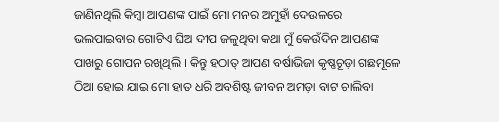ଜାଣିନଥିଲି କିମ୍ବା ଆପଣଙ୍କ ପାଇଁ ମୋ ମନର ଅମୁହାଁ ଦେଉଳରେ ଭଲପାଇବାର ଗୋଟିଏ ଘିଅ ଦୀପ ଜଳୁଥିବା କଥା ମୁଁ କେଉଁଦିନ ଆପଣଙ୍କ ପାଖରୁ ଗୋପନ ରଖିଥିଲି । କିନ୍ତୁ ହଠାତ୍ ଆପଣ ବର୍ଷାଭିଜା କୃଷ୍ଣଚୂଡ଼ା ଗଛମୂଳେ ଠିଆ ହୋଇ ଯାଇ ମୋ ହାତ ଧରି ଅବଶିଷ୍ଟ ଜୀବନ ଅମଡ଼ା ବାଟ ଚାଲିବା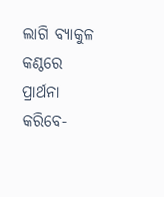ଲାଗି ବ୍ୟାକୁଳ କଣ୍ଠରେ ପ୍ରାର୍ଥନା କରିବେ-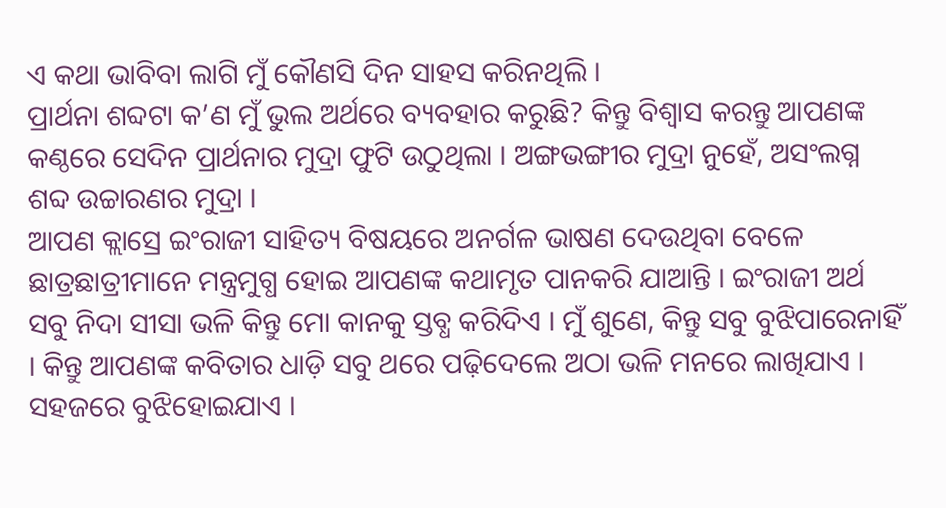ଏ କଥା ଭାବିବା ଲାଗି ମୁଁ କୌଣସି ଦିନ ସାହସ କରିନଥିଲି ।
ପ୍ରାର୍ଥନା ଶବ୍ଦଟା କ’ଣ ମୁଁ ଭୁଲ ଅର୍ଥରେ ବ୍ୟବହାର କରୁଛି? କିନ୍ତୁ ବିଶ୍ୱାସ କରନ୍ତୁ ଆପଣଙ୍କ କଣ୍ଠରେ ସେଦିନ ପ୍ରାର୍ଥନାର ମୁଦ୍ରା ଫୁଟି ଉଠୁଥିଲା । ଅଙ୍ଗଭଙ୍ଗୀର ମୁଦ୍ରା ନୁହେଁ, ଅସଂଲଗ୍ନ ଶବ୍ଦ ଉଚ୍ଚାରଣର ମୁଦ୍ରା ।
ଆପଣ କ୍ଲାସ୍ରେ ଇଂରାଜୀ ସାହିତ୍ୟ ବିଷୟରେ ଅନର୍ଗଳ ଭାଷଣ ଦେଉଥିବା ବେଳେ ଛାତ୍ରଛାତ୍ରୀମାନେ ମନ୍ତ୍ରମୁଗ୍ଧ ହୋଇ ଆପଣଙ୍କ କଥାମୃତ ପାନକରି ଯାଆନ୍ତି । ଇଂରାଜୀ ଅର୍ଥ ସବୁ ନିଦା ସୀସା ଭଳି କିନ୍ତୁ ମୋ କାନକୁ ସ୍ତବ୍ଧ କରିଦିଏ । ମୁଁ ଶୁଣେ, କିନ୍ତୁ ସବୁ ବୁଝିପାରେନାହିଁ । କିନ୍ତୁ ଆପଣଙ୍କ କବିତାର ଧାଡ଼ି ସବୁ ଥରେ ପଢ଼ିଦେଲେ ଅଠା ଭଳି ମନରେ ଲାଖିଯାଏ । ସହଜରେ ବୁଝିହୋଇଯାଏ ।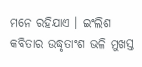ମନେ ରହିଯାଏ । ଇଂଲିଶ କବିତାର ଉଦ୍ଧୃତାଂଶ ଭଳି ମୁଖସ୍ତ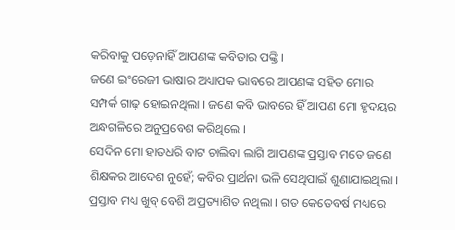କରିବାକୁ ପଡ଼େନାହିଁ ଆପଣଙ୍କ କବିତାର ପଙ୍କ୍ତି ।
ଜଣେ ଇଂରେଜୀ ଭାଷାର ଅଧ୍ୟାପକ ଭାବରେ ଆପଣଙ୍କ ସହିତ ମୋର ସମ୍ପର୍କ ଗାଢ଼ ହୋଇନଥିଲା । ଜଣେ କବି ଭାବରେ ହିଁ ଆପଣ ମୋ ହୃଦୟର ଅନ୍ଧଗଳିରେ ଅନୁପ୍ରବେଶ କରିଥିଲେ ।
ସେଦିନ ମୋ ହାତଧରି ବାଟ ଚାଲିବା ଲାଗି ଆପଣଙ୍କ ପ୍ରସ୍ତାବ ମତେ ଜଣେ ଶିକ୍ଷକର ଆଦେଶ ନୁହେଁ; କବିର ପ୍ରାର୍ଥନା ଭଳି ସେଥିପାଇଁ ଶୁଣାଯାଇଥିଲା ।
ପ୍ରସ୍ତାବ ମଧ୍ୟ ଖୁବ୍ ବେଶି ଅପ୍ରତ୍ୟାଶିତ ନଥିଲା । ଗତ କେତେବର୍ଷ ମଧ୍ୟରେ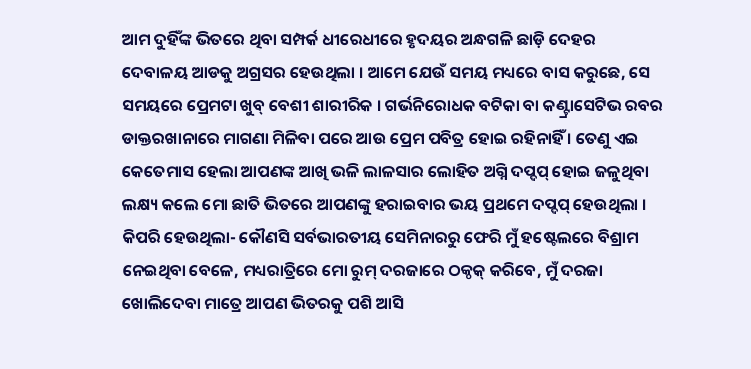ଆମ ଦୁହିଁଙ୍କ ଭିତରେ ଥିବା ସମ୍ପର୍କ ଧୀରେଧୀରେ ହୃଦୟର ଅନ୍ଧଗଳି ଛାଡ଼ି ଦେହର ଦେବାଳୟ ଆଡକୁ ଅଗ୍ରସର ହେଉଥିଲା । ଆମେ ଯେଉଁ ସମୟ ମଧ୍ୟରେ ବାସ କରୁଛେ, ସେ ସମୟରେ ପ୍ରେମଟା ଖୁବ୍ ବେଶୀ ଶାରୀରିକ । ଗର୍ଭନିରୋଧକ ବଟିକା ବା କଣ୍ଟ୍ରାସେଟିଭ ରବର ଡାକ୍ତରଖାନାରେ ମାଗଣା ମିଳିବା ପରେ ଆଉ ପ୍ରେମ ପବିତ୍ର ହୋଇ ରହିନାହିଁ । ତେଣୁ ଏଇ କେତେମାସ ହେଲା ଆପଣଙ୍କ ଆଖି ଭଳି ଲାଳସାର ଲୋହିତ ଅଗ୍ନି ଦପ୍ଦପ୍ ହୋଇ ଜଳୁଥିବା ଲକ୍ଷ୍ୟ କଲେ ମୋ ଛାତି ଭିତରେ ଆପଣଙ୍କୁ ହରାଇବାର ଭୟ ପ୍ରଥମେ ଦପ୍ଦପ୍ ହେଉଥିଲା । କିପରି ହେଉଥିଲା- କୌଣସି ସର୍ବଭାରତୀୟ ସେମିନାରରୁ ଫେରି ମୁଁ ହଷ୍ଟେଲରେ ବିଶ୍ରାମ ନେଇଥିବା ବେଳେ, ମଧ୍ୟରାତ୍ରିରେ ମୋ ରୁମ୍ ଦରଜାରେ ଠକ୍ଠକ୍ କରିବେ, ମୁଁ ଦରଜା ଖୋଲିଦେବା ମାତ୍ରେ ଆପଣ ଭିତରକୁ ପଶି ଆସି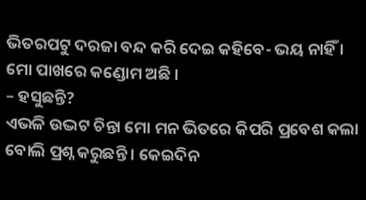ଭିତରପଟୁ ଦରଜା ବନ୍ଦ କରି ଦେଇ କହିବେ- ଭୟ ନାହିଁ । ମୋ ପାଖରେ କଣ୍ଡୋମ ଅଛି ।
– ହସୁଛନ୍ତି?
ଏଭଳି ଉଦ୍ଭଟ ଚିନ୍ତା ମୋ ମନ ଭିତରେ କିପରି ପ୍ରବେଶ କଲା ବୋଲି ପ୍ରଶ୍ନ କରୁଛନ୍ତି । କେଇଦିନ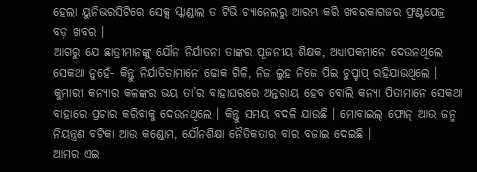ହେଲା ୟୁନିଭରସିଟିରେ ସେକ୍ସ ସ୍କାଣ୍ଡାଲ ତ ଟିଭି ଚ୍ୟାନେଲରୁ ଆରମ୍ଭ କରି ଖବରକାଗଜର ଫ୍ରଣ୍ଟପେଜ୍ର ବଡ଼ ଖବର ।
ଆଗରୁ ଯେ ଛାତ୍ରୀମାନଙ୍କୁ ଯୌନ ନିର୍ଯାତନା ତାଙ୍କର ପୂଜନୀୟ ଶିକ୍ଷକ, ଅଧ୍ୟାପକମାନେ ଦେଉନଥିଲେ ସେକଥା ନୁହେଁ- କିନ୍ତୁ ନିର୍ଯାତିତାମାନେ ଢୋକ ଗିଳି, ନିଜ ଲୁହ ନିଜେ ପିଇ ଚୁପ୍ଚାପ୍ ରହିଯାଉଥିଲେ । କୁମାରୀ କନ୍ୟାର କଳଙ୍କର ଭୟ ତା’ର ବାହାଘରରେ ଅନ୍ତରାୟ ହେବ ବୋଲି କନ୍ୟା ପିତାମାନେ ସେକଥା ବାହାରେ ପ୍ରଚାର କରିବାକୁ ଦେଉନଥିଲେ । କିନ୍ତୁ ସମୟ ବଦଳି ଯାଉଛି । ମୋବାଇଲ୍ ଫୋନ୍ ଆଉ ଜନ୍ମ ନିୟନ୍ତ୍ରଣ ବଟିକା ଆଉ କଣ୍ଡୋମ, ଯୌନଶିକ୍ଷା ନୈତିକତାର ବାର ବଜାଇ ଦେଇଛି ।
ଆମର ଏଇ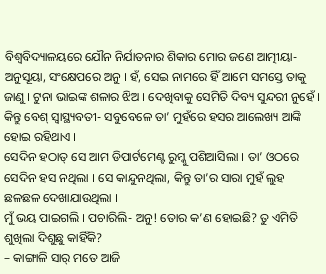ବିଶ୍ୱବିଦ୍ୟାଳୟରେ ଯୌନ ନିର୍ଯାତନାର ଶିକାର ମୋର ଜଣେ ଆତ୍ମୀୟା- ଅନୁସୂୟା, ସଂକ୍ଷେପରେ ଅନୁ । ହଁ, ସେଇ ନାମରେ ହିଁ ଆମେ ସମସ୍ତେ ତାକୁ ଜାଣୁ । ଟୁନା ଭାଇଙ୍କ ଶଳାର ଝିଅ । ଦେଖିବାକୁ ସେମିତି ଦିବ୍ୟ ସୁନ୍ଦରୀ ନୁହେଁ । କିନ୍ତୁ ବେଶ୍ ସ୍ୱାସ୍ଥ୍ୟବତୀ- ସବୁବେଳେ ତା’ ମୁହଁରେ ହସର ଆଲେଖ୍ୟ ଆଙ୍କି ହୋଇ ରହିଥାଏ ।
ସେଦିନ ହଠାତ୍ ସେ ଆମ ଡିପାର୍ଟମେଣ୍ଟ ରୁମ୍କୁ ପଶିଆସିଲା । ତା’ ଓଠରେ ସେଦିନ ହସ ନଥିଲା । ସେ କାନ୍ଦୁନଥିଲା, କିନ୍ତୁ ତା’ର ସାରା ମୁହଁ ଲୁହ ଛଳଛଳ ଦେଖାଯାଉଥିଲା ।
ମୁଁ ଭୟ ପାଇଗଲି । ପଚାରିଲି- ଅନୁ! ତୋର କ’ଣ ହୋଇଛି? ତୁ ଏମିତି ଶୁଖିଲା ଦିଶୁଛୁ କାହିଁକି?
– କାଙ୍ଗାଳି ସାର୍ ମତେ ଆଜି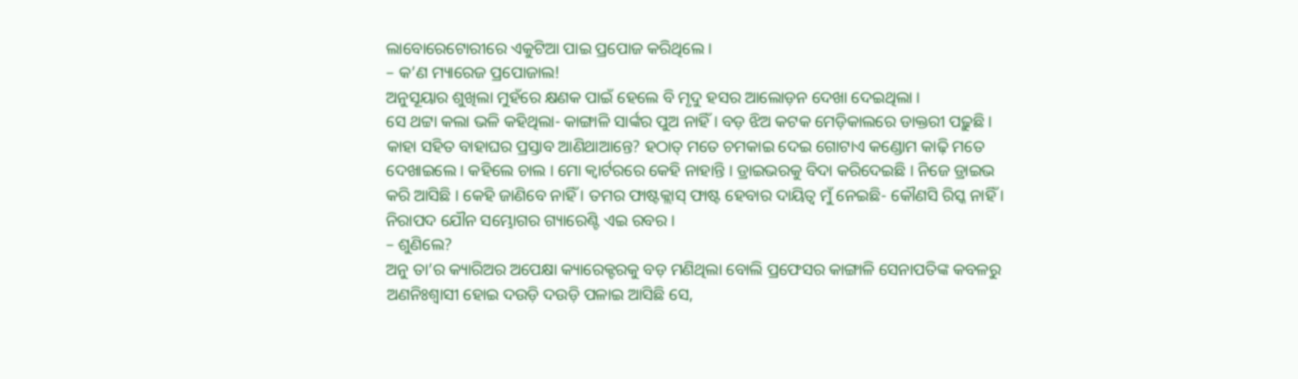ଲାବୋରେଟୋରୀରେ ଏକୁଟିଆ ପାଇ ପ୍ରପୋଜ କରିଥିଲେ ।
– କ’ଣ ମ୍ୟାରେଜ ପ୍ରପୋଜାଲ!
ଅନୁସୂୟାର ଶୁଖିଲା ମୁହଁରେ କ୍ଷଣକ ପାଇଁ ହେଲେ ବି ମୃଦୁ ହସର ଆଲୋଡ଼ନ ଦେଖା ଦେଇଥିଲା ।
ସେ ଥଟ୍ଟା କଲା ଭଳି କହିଥିଲା- କାଙ୍ଗାଳି ସାର୍ଙ୍କର ପୁଅ ନାହିଁ । ବଡ଼ ଝିଅ କଟକ ମେଡ଼ିକାଲରେ ଡାକ୍ତରୀ ପଢ଼ୁଛି । କାହା ସହିତ ବାହାଘର ପ୍ରସ୍ତାବ ଆଣିଥାଆନ୍ତେ? ହଠାତ୍ ମତେ ଚମକାଇ ଦେଇ ଗୋଟାଏ କଣ୍ଡୋମ କାଢ଼ି ମତେ ଦେଖାଇଲେ । କହିଲେ ଚାଲ । ମୋ କ୍ୱାର୍ଟରରେ କେହି ନାହାନ୍ତି । ଡ୍ରାଇଭରକୁ ବିଦା କରିଦେଇଛି । ନିଜେ ଡ୍ରାଇଭ କରି ଆସିଛି । କେହି ଜାଣିବେ ନାହିଁ । ତମର ଫାଷ୍ଟକ୍ଲାସ୍ ଫାଷ୍ଟ ହେବାର ଦାୟିତ୍ୱ ମୁଁ ନେଇଛି- କୌଣସି ରିସ୍କ ନାହିଁ । ନିରାପଦ ଯୌନ ସମ୍ଭୋଗର ଗ୍ୟାରେଣ୍ଟି ଏଇ ରବର ।
– ଶୁଣିଲେ?
ଅନୁ ତା’ର କ୍ୟାରିଅର ଅପେକ୍ଷା କ୍ୟାରେକ୍ଟରକୁ ବଡ଼ ମଣିଥିଲା ବୋଲି ପ୍ରଫେସର କାଙ୍ଗାଳି ସେନାପତିଙ୍କ କବଳରୁ ଅଣନିଃଶ୍ୱାସୀ ହୋଇ ଦଉଡ଼ି ଦଉଡ଼ି ପଳାଇ ଆସିଛି ସେ,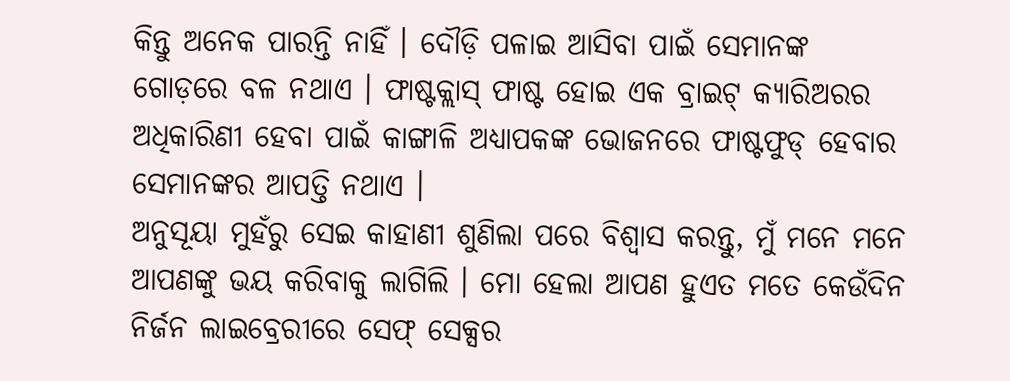କିନ୍ତୁ ଅନେକ ପାରନ୍ତି ନାହିଁ । ଦୌଡ଼ି ପଳାଇ ଆସିବା ପାଇଁ ସେମାନଙ୍କ ଗୋଡ଼ରେ ବଳ ନଥାଏ । ଫାଷ୍ଟକ୍ଲାସ୍ ଫାଷ୍ଟ ହୋଇ ଏକ ବ୍ରାଇଟ୍ କ୍ୟାରିଅରର ଅଧିକାରିଣୀ ହେବା ପାଇଁ କାଙ୍ଗାଳି ଅଧ୍ୟାପକଙ୍କ ଭୋଜନରେ ଫାଷ୍ଟଫୁଡ୍ ହେବାର ସେମାନଙ୍କର ଆପତ୍ତି ନଥାଏ ।
ଅନୁସୂୟା ମୁହଁରୁ ସେଇ କାହାଣୀ ଶୁଣିଲା ପରେ ବିଶ୍ୱାସ କରନ୍ତୁ, ମୁଁ ମନେ ମନେ ଆପଣଙ୍କୁ ଭୟ କରିବାକୁ ଲାଗିଲି । ମୋ ହେଲା ଆପଣ ହୁଏତ ମତେ କେଉଁଦିନ ନିର୍ଜନ ଲାଇବ୍ରେରୀରେ ସେଫ୍ ସେକ୍ସର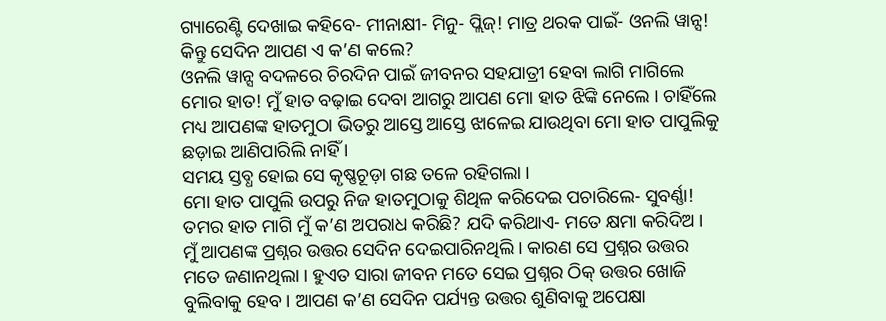ଗ୍ୟାରେଣ୍ଟି ଦେଖାଇ କହିବେ- ମୀନାକ୍ଷୀ- ମିନୁ- ପ୍ଲିଜ୍! ମାତ୍ର ଥରକ ପାଇଁ- ଓନଲି ୱାନ୍ସ!
କିନ୍ତୁ ସେଦିନ ଆପଣ ଏ କ’ଣ କଲେ?
ଓନଲି ୱାନ୍ସ ବଦଳରେ ଚିରଦିନ ପାଇଁ ଜୀବନର ସହଯାତ୍ରୀ ହେବା ଲାଗି ମାଗିଲେ ମୋର ହାତ! ମୁଁ ହାତ ବଢ଼ାଇ ଦେବା ଆଗରୁ ଆପଣ ମୋ ହାତ ଝିଙ୍କି ନେଲେ । ଚାହିଁଲେ ମଧ୍ୟ ଆପଣଙ୍କ ହାତମୁଠା ଭିତରୁ ଆସ୍ତେ ଆସ୍ତେ ଝାଳେଇ ଯାଉଥିବା ମୋ ହାତ ପାପୁଲିକୁ ଛଡ଼ାଇ ଆଣିପାରିଲି ନାହିଁ ।
ସମୟ ସ୍ତବ୍ଧ ହୋଇ ସେ କୃଷ୍ଣଚୂଡ଼ା ଗଛ ତଳେ ରହିଗଲା ।
ମୋ ହାତ ପାପୁଲି ଉପରୁ ନିଜ ହାତମୁଠାକୁ ଶିଥିଳ କରିଦେଇ ପଚାରିଲେ- ସୁବର୍ଣ୍ଣା! ତମର ହାତ ମାଗି ମୁଁ କ’ଣ ଅପରାଧ କରିଛି? ଯଦି କରିଥାଏ- ମତେ କ୍ଷମା କରିଦିଅ ।
ମୁଁ ଆପଣଙ୍କ ପ୍ରଶ୍ନର ଉତ୍ତର ସେଦିନ ଦେଇପାରିନଥିଲି । କାରଣ ସେ ପ୍ରଶ୍ନର ଉତ୍ତର ମତେ ଜଣାନଥିଲା । ହୁଏତ ସାରା ଜୀବନ ମତେ ସେଇ ପ୍ରଶ୍ନର ଠିକ୍ ଉତ୍ତର ଖୋଜି ବୁଲିବାକୁ ହେବ । ଆପଣ କ’ଣ ସେଦିନ ପର୍ଯ୍ୟନ୍ତ ଉତ୍ତର ଶୁଣିବାକୁ ଅପେକ୍ଷା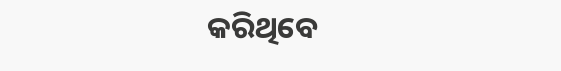କରିଥିବେ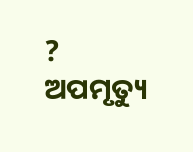?
ଅପମୃତ୍ୟୁ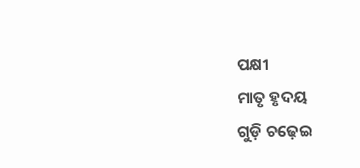ପକ୍ଷୀ
ମାତୃ ହୃଦୟ
ଗୁଡ଼ି ଚଢ଼େଇ